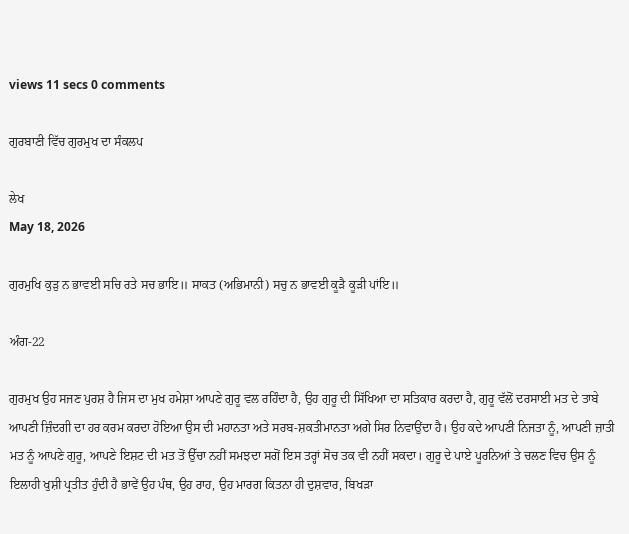views 11 secs 0 comments

ਗੁਰਬਾਣੀ ਵਿੱਚ ਗੁਰਮੁਖ ਦਾ ਸੰਕਲਪ

ਲੇਖ
May 18, 2026

ਗੁਰਮੁਖਿ ਕੁੜੁ ਨ ਭਾਵਈ ਸਚਿ ਰਤੇ ਸਚ ਭਾਇ॥ ਸਾਕਤ (ਅਭਿਮਾਨੀ) ਸਚੁ ਨ ਭਾਵਈ ਕੂੜੈ ਕੂੜੀ ਪਾਂਇ॥

ਅੰਗ-22

ਗੁਰਮੁਖ ਉਹ ਸਜਣ ਪੁਰਸ਼ ਹੈ ਜਿਸ ਦਾ ਮੁਖ ਹਮੇਸ਼ਾ ਆਪਣੇ ਗੁਰੂ ਵਲ ਰਹਿੰਦਾ ਹੈ, ਉਹ ਗੁਰੂ ਦੀ ਸਿੱਖਿਆ ਦਾ ਸਤਿਕਾਰ ਕਰਦਾ ਹੈ, ਗੁਰੂ ਵੱਲੋਂ ਦਰਸਾਈ ਮਤ ਦੇ ਤਾਬੇ ਆਪਣੀ ਜ਼ਿੰਦਗੀ ਦਾ ਹਰ ਕਰਮ ਕਰਦਾ ਹੋਇਆ ਉਸ ਦੀ ਮਹਾਨਤਾ ਅਤੇ ਸਰਬ-ਸ਼ਕਤੀਮਾਨਤਾ ਅਗੇ ਸਿਰ ਨਿਵਾਉਂਦਾ ਹੈ। ਉਹ ਕਦੇ ਆਪਣੀ ਨਿਜਤਾ ਨੂੰ, ਆਪਣੀ ਜ਼ਾਤੀ ਮਤ ਨੂੰ ਆਪਣੇ ਗੁਰੂ, ਆਪਣੇ ਇਸ਼ਟ ਦੀ ਮਤ ਤੋਂ ਉੱਚਾ ਨਹੀਂ ਸਮਝਦਾ ਸਗੋਂ ਇਸ ਤਰ੍ਹਾਂ ਸੋਚ ਤਕ ਵੀ ਨਹੀਂ ਸਕਦਾ। ਗੁਰੂ ਦੇ ਪਾਏ ਪੂਰਨਿਆਂ ਤੇ ਚਲਣ ਵਿਚ ਉਸ ਨੂੰ ਇਲਾਹੀ ਖੁਸ਼ੀ ਪ੍ਰਤੀਤ ਹੁੰਦੀ ਹੈ ਭਾਵੇਂ ਉਹ ਪੰਥ, ਉਹ ਰਾਹ, ਉਹ ਮਾਰਗ ਕਿਤਨਾ ਹੀ ਦੁਸ਼ਵਾਰ, ਬਿਖੜਾ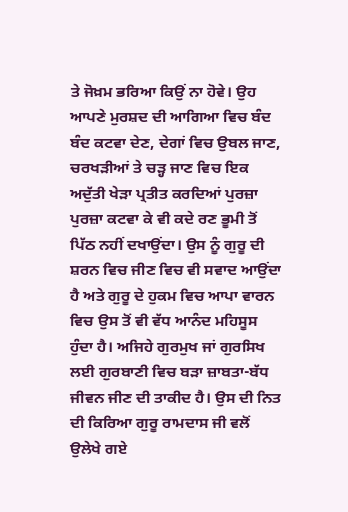ਤੇ ਜੋਖ਼ਮ ਭਰਿਆ ਕਿਉਂ ਨਾ ਹੋਵੇ। ਉਹ ਆਪਣੇ ਮੁਰਸ਼ਦ ਦੀ ਆਗਿਆ ਵਿਚ ਬੰਦ ਬੰਦ ਕਟਵਾ ਦੇਣ, ਦੇਗਾਂ ਵਿਚ ਉਬਲ ਜਾਣ, ਚਰਖੜੀਆਂ ਤੇ ਚੜ੍ਹ ਜਾਣ ਵਿਚ ਇਕ ਅਦੁੱਤੀ ਖੇੜਾ ਪ੍ਰਤੀਤ ਕਰਦਿਆਂ ਪੁਰਜ਼ਾ ਪੁਰਜ਼ਾ ਕਟਵਾ ਕੇ ਵੀ ਕਦੇ ਰਣ ਭੂਮੀ ਤੋਂ ਪਿੱਠ ਨਹੀਂ ਦਖਾਉਂਦਾ। ਉਸ ਨੂੰ ਗੁਰੂ ਦੀ ਸ਼ਰਨ ਵਿਚ ਜੀਣ ਵਿਚ ਵੀ ਸਵਾਦ ਆਉਂਦਾ ਹੈ ਅਤੇ ਗੁਰੂ ਦੇ ਹੁਕਮ ਵਿਚ ਆਪਾ ਵਾਰਨ ਵਿਚ ਉਸ ਤੋਂ ਵੀ ਵੱਧ ਆਨੰਦ ਮਹਿਸੂਸ ਹੁੰਦਾ ਹੈ। ਅਜਿਹੇ ਗੁਰਮੁਖ ਜਾਂ ਗੁਰਸਿਖ ਲਈ ਗੁਰਬਾਣੀ ਵਿਚ ਬੜਾ ਜ਼ਾਬਤਾ-ਬੱਧ ਜੀਵਨ ਜੀਣ ਦੀ ਤਾਕੀਦ ਹੈ। ਉਸ ਦੀ ਨਿਤ ਦੀ ਕਿਰਿਆ ਗੁਰੂ ਰਾਮਦਾਸ ਜੀ ਵਲੋਂ ਉਲੇਖੇ ਗਏ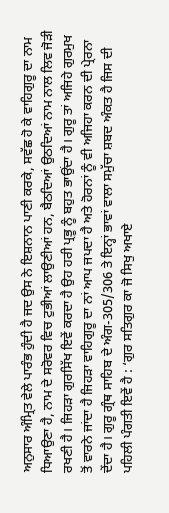ਅਨੁਸਾਰ ਅੰਮ੍ਰਿਤ ਵੇਲੇ ਪਾਰੰਭ ਹੁੰਦੀ ਹੈ ਜਦ ਉਸ ਨੇ ਇਸ਼ਨਾਨ ਪਾਣੀ ਕਰਕੇ, ਸਵੱਛ ਹੋ ਕੇ ਵਾਹਿਗੁਰੂ ਦਾ ਨਾਮ ਧਿਆਉਣਾ ਹੈ, ਨਾਮ ਦੇ ਸਰੋਵਰ ਵਿਚ ਟੁਭੀਆਂ ਲਾਉਣੀਆਂ ਹਨ, ਬੈਠਦਿਆਂ ਉਠਦਿਆਂ ਨਾਮ ਨਾਲ ਲਿਵ ਜੋੜੀ ਰਖਣੀ ਹੈ। ਜਿਹੜਾ ਗੁਰਸਿੱਖ ਇਵੇਂ ਕਰਦਾ ਹੈ ਉਹ ਹਰੀ ਪ੍ਰਭੂ ਨੂੰ ਬਹੁਤ ਭਾਉਂਦਾ ਹੈ। ਗੁਰੂ ਤਾਂ ਅਜਿਹੇ ਗੁਰਮੁਖ ਤੋਂ ਵਾਰਨੇ ਜਾਂਦਾ ਹੈ ਜਿਹੜਾ ਵਾਹਿਗੁਰੂ ਦਾ ਨਾਂ ਆਪ ਜਪਦਾ ਹੈ ਅਤੇ ਹੋਰਨਾਂ ਨੂੰ ਵੀ ਅਜਿਹਾ ਕਰਨ ਦੀ ਪ੍ਰੇਰਨਾ ਦੇਂਦਾ ਹੈ। ਗੁਰੂ ਗ੍ਰੰਥ ਸਾਹਿਬ ਦੇ ਅੰਗ-305/306 ਤੇ ਇਨ੍ਹਾਂ ਭਾਵਾਂ ਵਾਲਾ ਸਮੁੱਚਾ ਸ਼ਬਦ ਅੰਕਤ ਹੈ ਜਿਸ ਦੀ ਪਹਿਲੀ ਪੰਗਤੀ ਇਵੇਂ ਹੈ : ‘ਗੁਰ ਸਤਿਗੁਰ ਕਾ ਜੋ ਸਿਖੁ ਅਖਾਏ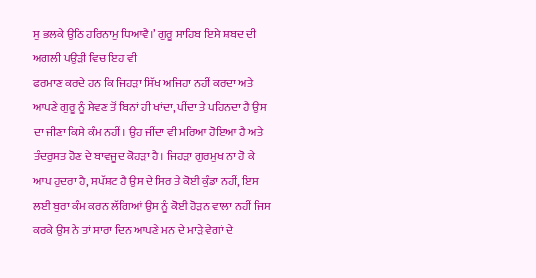ਸੁ ਭਲਕੇ ਉਠਿ ਹਰਿਨਾਮੁ ਧਿਆਵੈ।’ ਗੁਰੂ ਸਾਹਿਬ ਇਸੇ ਸ਼ਬਦ ਦੀ ਅਗਲੀ ਪਉੜੀ ਵਿਚ ਇਹ ਵੀ
ਫਰਮਾਣ ਕਰਦੇ ਹਨ ਕਿ ਜਿਹੜਾ ਸਿੱਖ ਅਜਿਹਾ ਨਹੀਂ ਕਰਦਾ ਅਤੇ ਆਪਣੇ ਗੁਰੂ ਨੂੰ ਸੇਵਣ ਤੋਂ ਬਿਨਾਂ ਹੀ ਖਾਂਦਾ, ਪੀਂਦਾ ਤੇ ਪਹਿਨਦਾ ਹੈ ਉਸ ਦਾ ਜੀਣਾ ਕਿਸੇ ਕੰਮ ਨਹੀਂ। ਉਹ ਜੀਂਦਾ ਵੀ ਮਰਿਆ ਹੋਇਆ ਹੈ ਅਤੇ ਤੰਦਰੁਸਤ ਹੋਣ ਦੇ ਬਾਵਜੂਦ ਕੋਹੜਾ ਹੈ। ਜਿਹੜਾ ਗੁਰਮੁਖ ਨਾ ਹੋ ਕੇ ਆਪ ਹੁਦਰਾ ਹੈ, ਸਪੱਸ਼ਟ ਹੈ ਉਸ ਦੇ ਸਿਰ ਤੇ ਕੋਈ ਕੁੰਡਾ ਨਹੀਂ, ਇਸ ਲਈ ਬੁਰਾ ਕੰਮ ਕਰਨ ਲੱਗਿਆਂ ਉਸ ਨੂੰ ਕੋਈ ਹੋੜਨ ਵਾਲਾ ਨਹੀਂ ਜਿਸ ਕਰਕੇ ਉਸ ਨੇ ਤਾਂ ਸਾਰਾ ਦਿਨ ਆਪਣੇ ਮਨ ਦੇ ਮਾੜੇ ਵੇਗਾਂ ਦੇ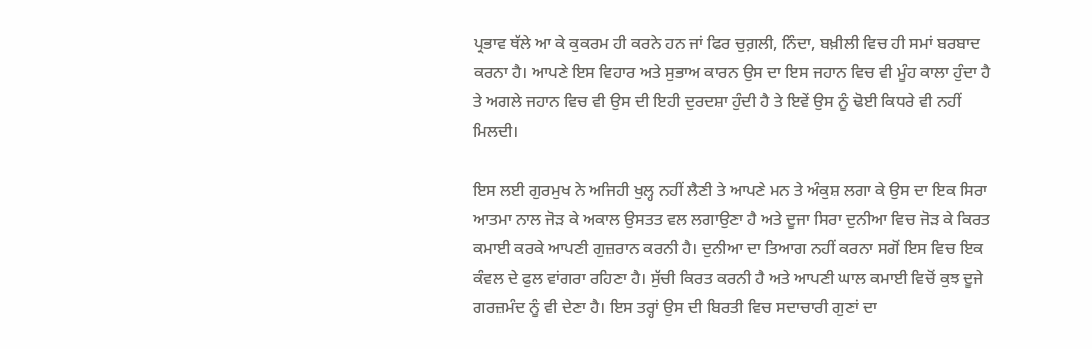ਪ੍ਰਭਾਵ ਥੱਲੇ ਆ ਕੇ ਕੁਕਰਮ ਹੀ ਕਰਨੇ ਹਨ ਜਾਂ ਫਿਰ ਚੁਗ਼ਲੀ, ਨਿੰਦਾ, ਬਖ਼ੀਲੀ ਵਿਚ ਹੀ ਸਮਾਂ ਬਰਬਾਦ ਕਰਨਾ ਹੈ। ਆਪਣੇ ਇਸ ਵਿਹਾਰ ਅਤੇ ਸੁਭਾਅ ਕਾਰਨ ਉਸ ਦਾ ਇਸ ਜਹਾਨ ਵਿਚ ਵੀ ਮੂੰਹ ਕਾਲਾ ਹੁੰਦਾ ਹੈ ਤੇ ਅਗਲੇ ਜਹਾਨ ਵਿਚ ਵੀ ਉਸ ਦੀ ਇਹੀ ਦੁਰਦਸ਼ਾ ਹੁੰਦੀ ਹੈ ਤੇ ਇਵੇਂ ਉਸ ਨੂੰ ਢੋਈ ਕਿਧਰੇ ਵੀ ਨਹੀਂ ਮਿਲਦੀ।

ਇਸ ਲਈ ਗੁਰਮੁਖ ਨੇ ਅਜਿਹੀ ਖੁਲ੍ਹ ਨਹੀਂ ਲੈਣੀ ਤੇ ਆਪਣੇ ਮਨ ਤੇ ਅੰਕੁਸ਼ ਲਗਾ ਕੇ ਉਸ ਦਾ ਇਕ ਸਿਰਾ ਆਤਮਾ ਨਾਲ ਜੋੜ ਕੇ ਅਕਾਲ ਉਸਤਤ ਵਲ ਲਗਾਉਣਾ ਹੈ ਅਤੇ ਦੂਜਾ ਸਿਰਾ ਦੁਨੀਆ ਵਿਚ ਜੋੜ ਕੇ ਕਿਰਤ ਕਮਾਈ ਕਰਕੇ ਆਪਣੀ ਗੁਜ਼ਰਾਨ ਕਰਨੀ ਹੈ। ਦੁਨੀਆ ਦਾ ਤਿਆਗ ਨਹੀਂ ਕਰਨਾ ਸਗੋਂ ਇਸ ਵਿਚ ਇਕ ਕੰਵਲ ਦੇ ਫੁਲ ਵਾਂਗਰਾ ਰਹਿਣਾ ਹੈ। ਸੁੱਚੀ ਕਿਰਤ ਕਰਨੀ ਹੈ ਅਤੇ ਆਪਣੀ ਘਾਲ ਕਮਾਈ ਵਿਚੋਂ ਕੁਝ ਦੂਜੇ ਗਰਜ਼ਮੰਦ ਨੂੰ ਵੀ ਦੇਣਾ ਹੈ। ਇਸ ਤਰ੍ਹਾਂ ਉਸ ਦੀ ਬਿਰਤੀ ਵਿਚ ਸਦਾਚਾਰੀ ਗੁਣਾਂ ਦਾ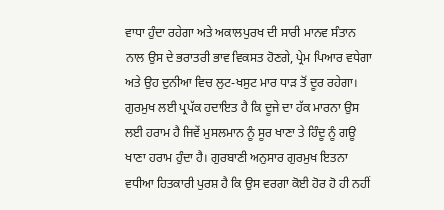ਵਾਧਾ ਹੁੰਦਾ ਰਹੇਗਾ ਅਤੇ ਅਕਾਲਪੁਰਖ ਦੀ ਸਾਰੀ ਮਾਨਵ ਸੰਤਾਨ ਨਾਲ ਉਸ ਦੇ ਭਰਾਤਰੀ ਭਾਵ ਵਿਕਸਤ ਹੋਣਗੇ, ਪ੍ਰੇਮ ਪਿਆਰ ਵਧੇਗਾ ਅਤੇ ਉਹ ਦੁਨੀਆ ਵਿਚ ਲੁਟ-ਖਸੁਟ ਮਾਰ ਧਾੜ ਤੋਂ ਦੂਰ ਰਹੇਗਾ। ਗੁਰਮੁਖ ਲਈ ਪ੍ਰਪੱਕ ਹਦਾਇਤ ਹੈ ਕਿ ਦੂਜੇ ਦਾ ਹੱਕ ਮਾਰਨਾ ਉਸ ਲਈ ਹਰਾਮ ਹੈ ਜਿਵੇਂ ਮੁਸਲਮਾਨ ਨੂੰ ਸੂਰ ਖਾਣਾ ਤੇ ਹਿੰਦੂ ਨੂੰ ਗਊ ਖਾਣਾ ਹਰਾਮ ਹੁੰਦਾ ਹੈ। ਗੁਰਬਾਣੀ ਅਨੁਸਾਰ ਗੁਰਮੁਖ ਇਤਨਾ ਵਧੀਆ ਹਿਤਕਾਰੀ ਪੁਰਸ਼ ਹੈ ਕਿ ਉਸ ਵਰਗਾ ਕੋਈ ਹੋਰ ਹੋ ਹੀ ਨਹੀਂ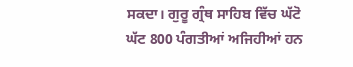ਸਕਦਾ। ਗੁਰੂ ਗ੍ਰੰਥ ਸਾਹਿਬ ਵਿੱਚ ਘੱਟੋ ਘੱਟ 800 ਪੰਗਤੀਆਂ ਅਜਿਹੀਆਂ ਹਨ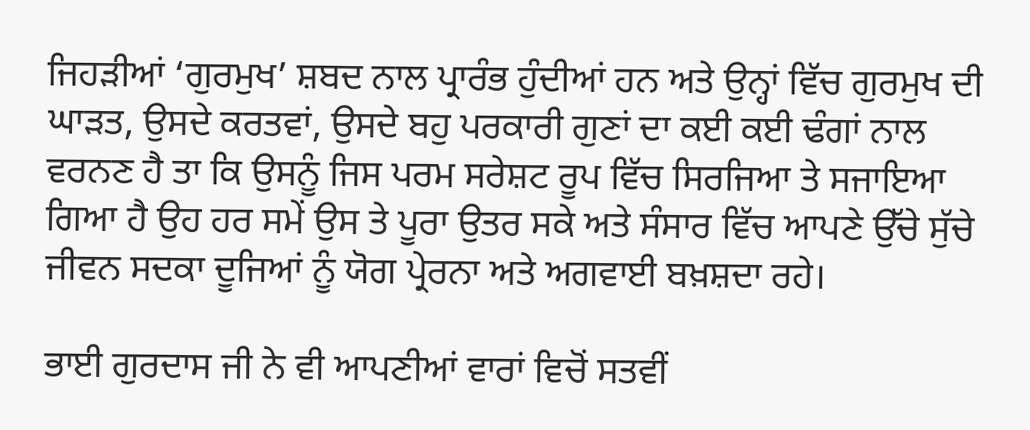ਜਿਹੜੀਆਂ ‘ਗੁਰਮੁਖ’ ਸ਼ਬਦ ਨਾਲ ਪ੍ਰਾਰੰਭ ਹੁੰਦੀਆਂ ਹਨ ਅਤੇ ਉਨ੍ਹਾਂ ਵਿੱਚ ਗੁਰਮੁਖ ਦੀ ਘਾੜਤ, ਉਸਦੇ ਕਰਤਵਾਂ, ਉਸਦੇ ਬਹੁ ਪਰਕਾਰੀ ਗੁਣਾਂ ਦਾ ਕਈ ਕਈ ਢੰਗਾਂ ਨਾਲ ਵਰਨਣ ਹੈ ਤਾ ਕਿ ਉਸਨੂੰ ਜਿਸ ਪਰਮ ਸਰੇਸ਼ਟ ਰੂਪ ਵਿੱਚ ਸਿਰਜਿਆ ਤੇ ਸਜਾਇਆ ਗਿਆ ਹੈ ਉਹ ਹਰ ਸਮੇਂ ਉਸ ਤੇ ਪੂਰਾ ਉਤਰ ਸਕੇ ਅਤੇ ਸੰਸਾਰ ਵਿੱਚ ਆਪਣੇ ਉੱਚੇ ਸੁੱਚੇ ਜੀਵਨ ਸਦਕਾ ਦੂਜਿਆਂ ਨੂੰ ਯੋਗ ਪ੍ਰੇਰਨਾ ਅਤੇ ਅਗਵਾਈ ਬਖ਼ਸ਼ਦਾ ਰਹੇ।

ਭਾਈ ਗੁਰਦਾਸ ਜੀ ਨੇ ਵੀ ਆਪਣੀਆਂ ਵਾਰਾਂ ਵਿਚੋਂ ਸਤਵੀਂ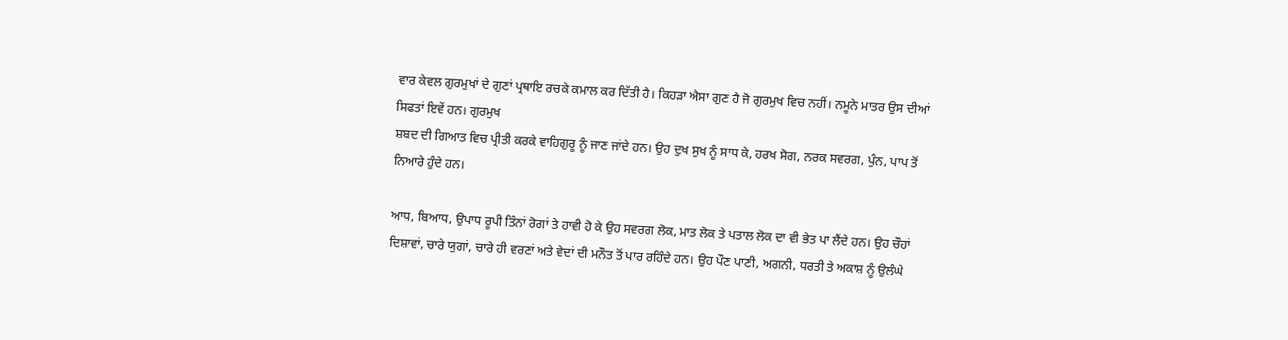ਵਾਰ ਕੇਵਲ ਗੁਰਮੁਖਾਂ ਦੇ ਗੁਣਾਂ ਪ੍ਰਥਾਇ ਰਚਕੇ ਕਮਾਲ ਕਰ ਦਿੱਤੀ ਹੈ। ਕਿਹੜਾ ਐਸਾ ਗੁਣ ਹੈ ਜੋ ਗੁਰਮੁਖ ਵਿਚ ਨਹੀਂ। ਨਮੂਨੇ ਮਾਤਰ ਉਸ ਦੀਆਂ ਸਿਫਤਾਂ ਇਵੇਂ ਹਨ। ਗੁਰਮੁਖ
ਸ਼ਬਦ ਦੀ ਗਿਆਤ ਵਿਚ ਪ੍ਰੀਤੀ ਕਰਕੇ ਵਾਹਿਗੁਰੂ ਨੂੰ ਜਾਣ ਜਾਂਦੇ ਹਨ। ਉਹ ਦੁਖ ਸੁਖ ਨੂੰ ਸਾਧ ਕੇ, ਹਰਖ ਸੋਗ, ਨਰਕ ਸਵਰਗ, ਪੁੰਨ, ਪਾਪ ਤੋਂ ਨਿਆਰੇ ਹੁੰਦੇ ਹਨ।

ਆਧ, ਬਿਆਧ, ਉਪਾਧ ਰੂਪੀ ਤਿੰਨਾਂ ਰੋਗਾਂ ਤੇ ਹਾਵੀ ਹੋ ਕੇ ਉਹ ਸਵਰਗ ਲੋਕ, ਮਾਤ ਲੋਕ ਤੇ ਪਤਾਲ ਲੋਕ ਦਾ ਵੀ ਭੇਤ ਪਾ ਲੈਂਦੇ ਹਨ। ਉਹ ਚੌਹਾਂ ਦਿਸ਼ਾਵਾਂ, ਚਾਰੇ ਯੁਗਾਂ, ਚਾਰੇ ਹੀ ਵਰਣਾਂ ਅਤੇ ਵੇਦਾਂ ਦੀ ਮਨੌਤ ਤੋਂ ਪਾਰ ਰਹਿੰਦੇ ਹਨ। ਉਹ ਪੌਣ ਪਾਣੀ, ਅਗਨੀ, ਧਰਤੀ ਤੇ ਅਕਾਸ਼ ਨੂੰ ਉਲੰਘੇ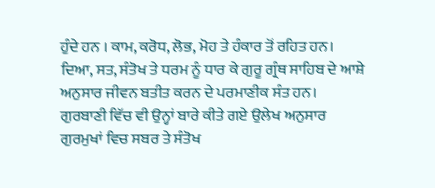ਹੁੰਦੇ ਹਨ । ਕਾਮ, ਕਰੋਧ, ਲੋਭ, ਮੋਹ ਤੇ ਹੰਕਾਰ ਤੋਂ ਰਹਿਤ ਹਨ। ਦਿਆ, ਸਤ, ਸੰਤੋਖ ਤੇ ਧਰਮ ਨੂੰ ਧਾਰ ਕੇ ਗੁਰੂ ਗ੍ਰੰਥ ਸਾਹਿਬ ਦੇ ਆਸ਼ੇ ਅਨੁਸਾਰ ਜੀਵਨ ਬਤੀਤ ਕਰਨ ਦੇ ਪਰਮਾਣੀਕ ਸੰਤ ਹਨ। ਗੁਰਬਾਣੀ ਵਿੱਚ ਵੀ ਉਨ੍ਹਾਂ ਬਾਰੇ ਕੀਤੇ ਗਏ ਉਲੇਖ ਅਨੁਸਾਰ ਗੁਰਮੁਖਾਂ ਵਿਚ ਸਬਰ ਤੇ ਸੰਤੋਖ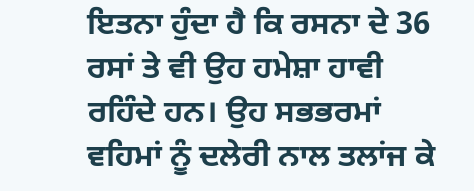ਇਤਨਾ ਹੁੰਦਾ ਹੈ ਕਿ ਰਸਨਾ ਦੇ 36 ਰਸਾਂ ਤੇ ਵੀ ਉਹ ਹਮੇਸ਼ਾ ਹਾਵੀ ਰਹਿੰਦੇ ਹਨ। ਉਹ ਸਭਭਰਮਾਂ ਵਹਿਮਾਂ ਨੂੰ ਦਲੇਰੀ ਨਾਲ ਤਲਾਂਜ ਕੇ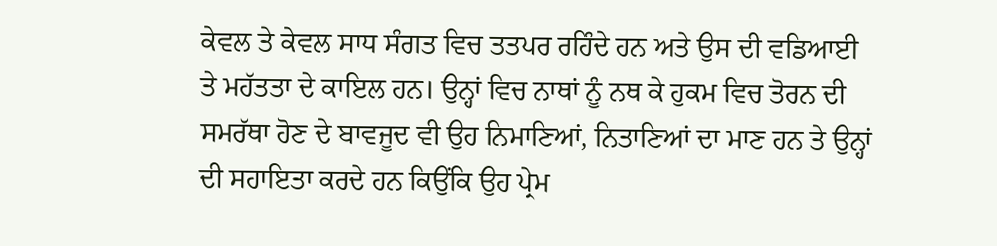ਕੇਵਲ ਤੇ ਕੇਵਲ ਸਾਧ ਸੰਗਤ ਵਿਚ ਤਤਪਰ ਰਹਿੰਦੇ ਹਨ ਅਤੇ ਉਸ ਦੀ ਵਡਿਆਈ ਤੇ ਮਹੱਤਤਾ ਦੇ ਕਾਇਲ ਹਨ। ਉਨ੍ਹਾਂ ਵਿਚ ਨਾਥਾਂ ਨੂੰ ਨਥ ਕੇ ਹੁਕਮ ਵਿਚ ਤੋਰਨ ਦੀ ਸਮਰੱਥਾ ਹੋਣ ਦੇ ਬਾਵਜੂਦ ਵੀ ਉਹ ਨਿਮਾਣਿਆਂ, ਨਿਤਾਣਿਆਂ ਦਾ ਮਾਣ ਹਨ ਤੇ ਉਨ੍ਹਾਂ ਦੀ ਸਹਾਇਤਾ ਕਰਦੇ ਹਨ ਕਿਉਂਕਿ ਉਹ ਪ੍ਰੇਮ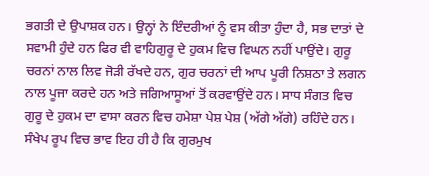ਭਗਤੀ ਦੇ ਉਪਾਸ਼ਕ ਹਨ। ਉਨ੍ਹਾਂ ਨੇ ਇੰਦਰੀਆਂ ਨੂੰ ਵਸ ਕੀਤਾ ਹੁੰਦਾ ਹੈ, ਸਭ ਦਾਤਾਂ ਦੇ ਸਵਾਮੀ ਹੁੰਦੇ ਹਨ ਫਿਰ ਵੀ ਵਾਹਿਗੁਰੂ ਦੇ ਹੁਕਮ ਵਿਚ ਵਿਘਨ ਨਹੀਂ ਪਾਉਂਦੇ। ਗੁਰੂ ਚਰਨਾਂ ਨਾਲ ਲਿਵ ਜੋੜੀ ਰੱਖਦੇ ਹਨ, ਗੁਰ ਚਰਨਾਂ ਦੀ ਆਪ ਪੂਰੀ ਨਿਸ਼ਠਾ ਤੇ ਲਗਨ ਨਾਲ ਪੂਜਾ ਕਰਦੇ ਹਨ ਅਤੇ ਜਗਿਆਸੂਆਂ ਤੋਂ ਕਰਵਾਉਂਦੇ ਹਨ। ਸਾਧ ਸੰਗਤ ਵਿਚ ਗੁਰੂ ਦੇ ਹੁਕਮ ਦਾ ਵਾਸਾ ਕਰਨ ਵਿਚ ਹਮੇਸ਼ਾ ਪੇਸ਼ ਪੇਸ਼ (ਅੱਗੇ ਅੱਗੇ) ਰਹਿੰਦੇ ਹਨ। ਸੰਖੇਪ ਰੂਪ ਵਿਚ ਭਾਵ ਇਹ ਹੀ ਹੈ ਕਿ ਗੁਰਮੁਖ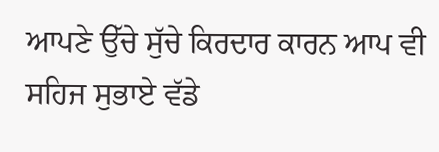ਆਪਣੇ ਉੱਚੇ ਸੁੱਚੇ ਕਿਰਦਾਰ ਕਾਰਨ ਆਪ ਵੀ ਸਹਿਜ ਸੁਭਾਏ ਵੱਡੇ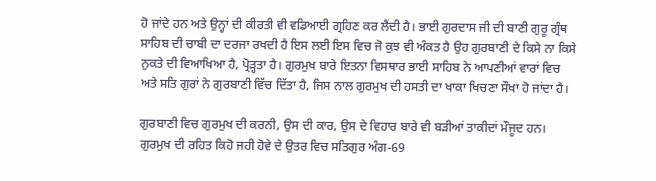ਹੋ ਜਾਂਦੇ ਹਨ ਅਤੇ ਉਨ੍ਹਾਂ ਦੀ ਕੀਰਤੀ ਵੀ ਵਡਿਆਈ ਗ੍ਰਹਿਣ ਕਰ ਲੈਂਦੀ ਹੈ। ਭਾਈ ਗੁਰਦਾਸ ਜੀ ਦੀ ਬਾਣੀ ਗੁਰੂ ਗ੍ਰੰਥ ਸਾਹਿਬ ਦੀ ਚਾਬੀ ਦਾ ਦਰਜਾ ਰਖਦੀ ਹੈ ਇਸ ਲਈ ਇਸ ਵਿਚ ਜੋ ਕੁਝ ਵੀ ਅੰਕਤ ਹੈ ਉਹ ਗੁਰਬਾਣੀ ਦੇ ਕਿਸੇ ਨਾ ਕਿਸੇ ਨੁਕਤੇ ਦੀ ਵਿਆਖਿਆ ਹੈ, ਪ੍ਰੋੜ੍ਹਤਾ ਹੈ। ਗੁਰਮੁਖ ਬਾਰੇ ਇਤਨਾ ਵਿਸਥਾਰ ਭਾਈ ਸਾਹਿਬ ਨੇ ਆਪਣੀਆਂ ਵਾਰਾਂ ਵਿਚ ਅਤੇ ਸਤਿ ਗੁਰਾਂ ਨੇ ਗੁਰਬਾਣੀ ਵਿੱਚ ਦਿੱਤਾ ਹੈ, ਜਿਸ ਨਾਲ ਗੁਰਮੁਖ ਦੀ ਹਸਤੀ ਦਾ ਖਾਕਾ ਖਿਚਣਾ ਸੌਖਾ ਹੋ ਜਾਂਦਾ ਹੈ।

ਗੁਰਬਾਣੀ ਵਿਚ ਗੁਰਮੁਖ ਦੀ ਕਰਨੀ, ਉਸ ਦੀ ਕਾਰ, ਉਸ ਦੇ ਵਿਹਾਰ ਬਾਰੇ ਵੀ ਬੜੀਆਂ ਤਾਕੀਦਾਂ ਮੌਜੂਦ ਹਨ। ਗੁਰਮੁਖ ਦੀ ਰਹਿਤ ਕਿਹੋ ਜਹੀ ਹੋਵੇ ਦੇ ਉਤਰ ਵਿਚ ਸਤਿਗੁਰ ਅੰਗ-69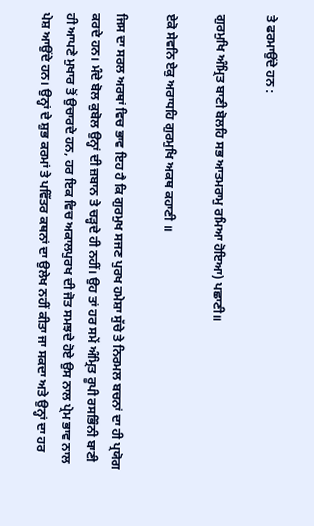ਤੇ ਫਰਮਾਉਂਦੇ ਹਨ :

ਗੁਰਮੁਖਿ ਅੰਮ੍ਰਿਤ ਬਾਣੀ ਬੋਲਹਿ ਸਭ ਆਤਮਰਾਮੁ ਰਮਿਆ ਹੋਇਆ) ਪਛਾਣੀ॥

ਏਕੋ ਸੇਵਨਿ ਏਕੁ ਅਰਾਧਹਿ ਗੁਰਮੁਖਿ ਅਕਥ ਕਹਾਣੀ ॥

ਜਿਸ ਦਾ ਸਰਲ ਅਰਥਾਂ ਵਿਚ ਭਾਵ ਇਹ ਹੈ ਕਿ ਗੁਰਮੁਖ ਸਜਣ ਪੁਰਖ ਹਮੇਸ਼ਾ ਸੁੱਚੇ ਤੇ ਨਿਰਮਲ ਬਚਨਾਂ ਦਾ ਹੀ ਪ੍ਰਯੋਗ ਕਰਦੇ ਹਨ। ਮੰਦੇ ਬੋਲ ਕੁਬੋਲ ਉਨ੍ਹਾਂ ਦੀ ਜ਼ਬਾਨ ਤੇ ਚੜ੍ਹਦੇ ਹੀ ਨਹੀਂ। ਉਹ ਤਾਂ ਹਰ ਸਮੇਂ ਅੰਮ੍ਰਿਤ ਰੂਪੀ ਰਸਭਿੰਨੀ ਬਾਣੀ ਹੀ ਆਪਣੇ ਮੁਖਾਰ ਤੋਂ ਉਚਾਰਦੇ ਹਨ, ਹਰ ਇਕ ਵਿਚ ਅਕਾਲਪੁਰਖ ਦੀ ਜੋਤ ਸਮਝਦੇ ਹੋਏ ਉਸ ਨਾਲ ਪ੍ਰੇਮ ਭਾਵ ਨਾਲ ਪੇਸ਼ ਆਉਂਦੇ ਹਨ। ਉਨ੍ਹਾਂ ਦੇ ਸ਼ੁਭ ਕਰਮਾਂ ਤੇ ਪਵਿੱਤਰ ਕਥਨਾਂ ਦਾ ਉਲੇਖ ਨਹੀਂ ਕੀਤਾ ਜਾ ਸਕਦਾ ਅਤੇ ਉਨ੍ਹਾਂ ਦਾ ਹਰ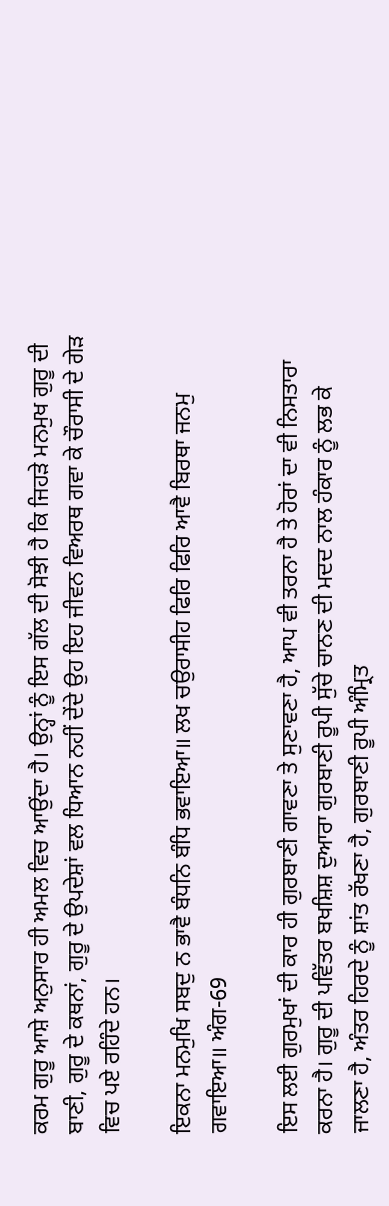ਕਰਮ ਗੁਰੂ ਆਸ਼ੇ ਅਨੁਸਾਰ ਹੀ ਅਮਲ ਵਿਚ ਆਉਂਦਾ ਹੈ। ਉਨ੍ਹਾਂ ਨੂੰ ਇਸ ਗੱਲ ਦੀ ਸੋਝੀ ਹੈ ਕਿ ਜਿਹੜੇ ਮਨਮੁਖ ਗੁਰੂ ਦੀ ਬਾਣੀ, ਗੁਰੂ ਦੇ ਕਥਨਾਂ, ਗੁਰੂ ਦੇ ਉਪਦੇਸ਼ਾਂ ਵਲ ਧਿਆਨ ਨਹੀਂ ਦੇਂਦੇ ਉਹ ਇਹ ਜੀਵਨ ਵਿਅਰਥ ਗਵਾ ਕੇ ਚੌਰਾਸੀ ਦੇ ਗੇੜ ਵਿਚ ਪਏ ਰਹਿੰਦੇ ਹਨ।

ਇਕਨਾ ਮਨਮੁਖਿ ਸਬਦੁ ਨ ਭਾਵੈ ਬੰਧਨਿ ਬੰਧਿ ਭਵਾਇਆ॥ ਲਖ ਚਉਰਾਸੀਹ ਫਿਰਿ ਫਿਰਿ ਆਵੈ ਬਿਰਥਾ ਜਨਮੁ ਗਵਾਇਆ॥ ਅੰਗ-69

ਇਸ ਲਈ ਗੁਰਮੁਖਾਂ ਦੀ ਕਾਰ ਹੀ ਗੁਰਬਾਣੀ ਗਾਵਣਾ ਤੇ ਸੁਣਾਵਣਾ ਹੈ, ਆਪ ਵੀ ਤਰਨਾ ਹੈ ਤੇ ਹੋਰਾਂ ਦਾ ਵੀ ਨਿਸਤਾਰਾ ਕਰਨਾ ਹੈ। ਗੁਰੂ ਦੀ ਪਵਿੱਤਰ ਬਖਸ਼ਿਸ਼ ਦੁਆਰਾ ਗੁਰਬਾਣੀ ਰੂਪੀ ਸੁੱਚੇ ਚਾਨਣ ਦੀ ਮਦਦ ਨਾਲ ਹੰਕਾਰ ਨੂੰ ਲਭ ਕੇ ਜਾਲਣਾ ਹੈ, ਅੰਤਰ ਹਿਰਦੇ ਨੂੰ ਸ਼ਾਂਤ ਰੱਖਣਾ ਹੈ, ਗੁਰਬਾਣੀ ਰੂਪੀ ਅੰਮ੍ਰਿਤ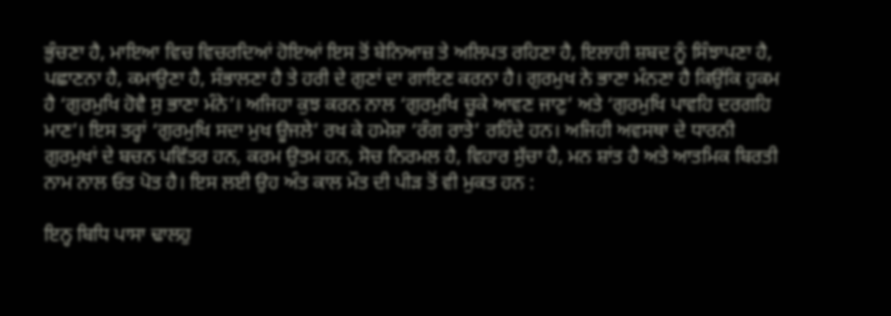ਭੁੰਚਣਾ ਹੈ, ਮਾਇਆ ਵਿਚ ਵਿਚਰਦਿਆਂ ਹੋਇਆਂ ਇਸ ਤੋਂ ਬੇਨਿਆਜ਼ ਤੇ ਅਲਿਪਤ ਰਹਿਣਾ ਹੈ, ਇਲਾਹੀ ਸ਼ਬਦ ਨੂੰ ਸਿੰਝਾਪਣਾ ਹੈ, ਪਛਾਣਨਾ ਹੈ, ਕਮਾਉਣਾ ਹੈ, ਸੰਭਾਲਣਾ ਹੈ ਤੇ ਹਰੀ ਦੇ ਗੁਣਾਂ ਦਾ ਗਾਇਣ ਕਰਨਾ ਹੈ। ਗੁਰਮੁਖ ਨੇ ਭਾਣਾ ਮੰਨਣਾ ਹੈ ਕਿਉਂਕਿ ਹੁਕਮ ਹੈ ‘ਗੁਰਮੁਖਿ ਹੋਵੈ ਸੁ ਭਾਣਾ ਮੰਨੇ’। ਅਜਿਹਾ ਕੁਝ ਕਰਨ ਨਾਲ ‘ਗੁਰਮੁਖਿ ਚੂਕੇ ਆਵਣ ਜਾਣੁ’ ਅਤੇ ‘ਗੁਰਮੁਖਿ ਪਾਵਹਿ ਦਰਗਹਿ ਮਾਣ’। ਇਸ ਤਰ੍ਹਾਂ ‘ਗੁਰਮੁਖਿ ਸਦਾ ਮੁਖ ਊਜਲੇ’ ਰਖ ਕੇ ਹਮੇਸ਼ਾ ‘ਰੰਗ ਰਾਤੇ’ ਰਹਿੰਦੇ ਹਨ। ਅਜਿਹੀ ਅਵਸਥਾ ਦੇ ਧਾਰਨੀ ਗੁਰਮੁਖਾਂ ਦੇ ਬਚਨ ਪਵਿੱਤਰ ਹਨ, ਕਰਮ ਉਤਮ ਹਨ, ਸੋਚ ਨਿਰਮਲ ਹੈ, ਵਿਹਾਰ ਸੁੱਚਾ ਹੈ, ਮਨ ਸ਼ਾਂਤ ਹੈ ਅਤੇ ਆਤਮਿਕ ਬਿਰਤੀ ਨਾਮ ਨਾਲ ਓਤ ਪੋਤ ਹੈ। ਇਸ ਲਈ ਉਹ ਅੰਤ ਕਾਲ ਮੌਤ ਦੀ ਪੀੜ ਤੋਂ ਵੀ ਮੁਕਤ ਹਨ :

ਇਨ੍ਹ ਬਿਧਿ ਪਾਸਾ ਢਾਲਹੁ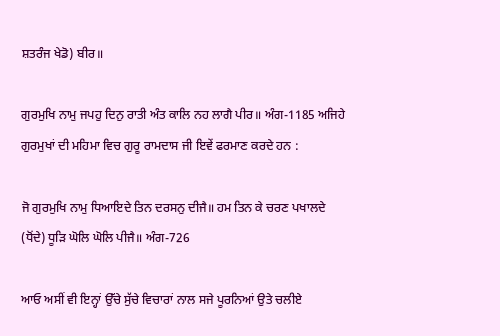ਸ਼ਤਰੰਜ ਖੇਡੋ) ਬੀਰ॥

ਗੁਰਮੁਖਿ ਨਾਮੁ ਜਪਹੁ ਦਿਨੁ ਰਾਤੀ ਅੰਤ ਕਾਲਿ ਨਹ ਲਾਗੈ ਪੀਰ॥ ਅੰਗ-1185 ਅਜਿਹੇ ਗੁਰਮੁਖਾਂ ਦੀ ਮਹਿਮਾ ਵਿਚ ਗੁਰੂ ਰਾਮਦਾਸ ਜੀ ਇਵੇਂ ਫਰਮਾਣ ਕਰਦੇ ਹਨ :

ਜੋ ਗੁਰਮੁਖਿ ਨਾਮੁ ਧਿਆਇਦੇ ਤਿਨ ਦਰਸਨੁ ਦੀਜੈ॥ ਹਮ ਤਿਨ ਕੇ ਚਰਣ ਪਖਾਲਦੇ (ਧੋਂਦੇ) ਧੂੜਿ ਘੋਲਿ ਘੋਲਿ ਪੀਜੈ॥ ਅੰਗ-726

ਆਓ ਅਸੀਂ ਵੀ ਇਨ੍ਹਾਂ ਉੱਚੇ ਸੁੱਚੇ ਵਿਚਾਰਾਂ ਨਾਲ ਸਜੇ ਪੂਰਨਿਆਂ ਉਤੇ ਚਲੀਏ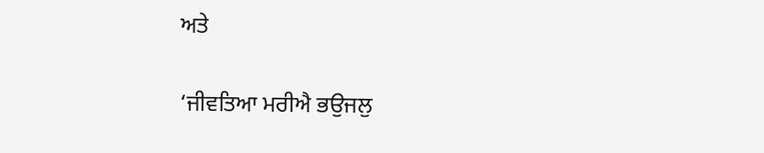ਅਤੇ

‘ਜੀਵਤਿਆ ਮਰੀਐ ਭਉਜਲੁ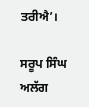ਤਰੀਐ’।

ਸਰੂਪ ਸਿੰਘ ਅਲੱਗ